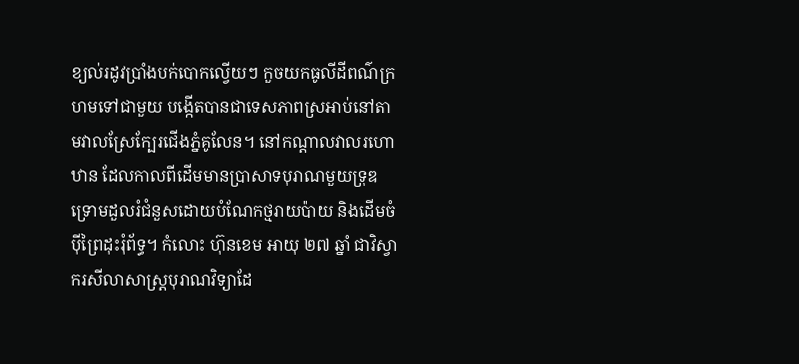ខ្យល់រដូវប្រាំងបក់បោកល្វើយៗ កួចយកធូលីដីពណ៌ក្រហមទៅជាមួយ បង្កើតបានជាទេសភាពស្រអាប់នៅតាមវាលស្រែក្បែរជើងភ្នំគូលែន។ នៅកណ្ដាលវាលរហោឋាន ដែលកាលពីដើមមានប្រាសាទបុរាណមួយទ្រុឌទ្រោមដួលរំជំនួសដោយបំណែកថ្មរាយប៉ាយ និងដើមចំប៉ីព្រៃដុះរុំព័ទ្ធ។ កំលោះ ហ៊ុនខេម អាយុ ២៧ ឆ្នាំ ជាវិស្វាករសីលាសាស្រ្តបុរាណវិទ្យាដែ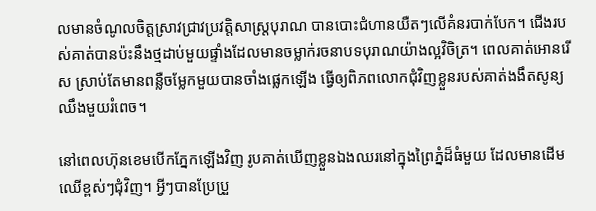លមានចំណូលចិត្តស្រាវជ្រាវប្រវត្តិសាស្ត្របុរាណ បានបោះជំហានយឺតៗលើគំនរបាក់បែក។ ជើងរបស់គាត់បានប៉ះនឹងថ្មដាប់មួយផ្ទាំងដែលមានចម្លាក់រចនាបទបុរាណយ៉ាងល្អវិចិត្រ។ ពេលគាត់អោនរើស ស្រាប់តែមានពន្លឺចម្លែកមួយបានចាំងផ្លេកឡើង ធ្វើឲ្យពិភពលោកជុំវិញខ្លួនរបស់គាត់ងងឹតសូន្យឈឹងមួយរំពេច។

នៅពេលហ៊ុនខេមបើកភ្នែកឡើងវិញ រូបគាត់ឃើញខ្លួនឯងឈរនៅក្នុងព្រៃភ្នំដ៏ធំមួយ ដែលមានដើមឈើខ្ពស់ៗជុំវិញ។ អ្វីៗបានប្រែប្រួ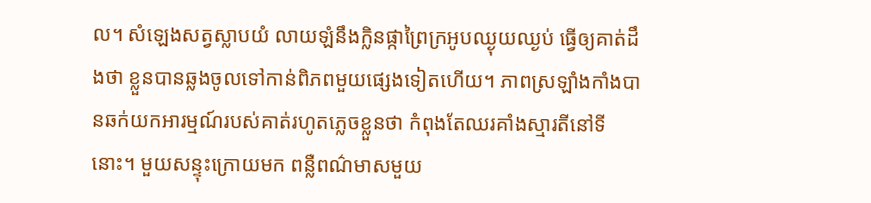ល។ សំឡេងសត្វស្លាបយំ លាយឡំនឹងក្លិនផ្កាព្រៃក្រអូបឈ្ងុយឈ្ងប់ ធ្វើឲ្យគាត់ដឹងថា ខ្លួនបានឆ្លងចូលទៅកាន់ពិភពមួយផ្សេងទៀតហើយ។ ភាពស្រឡាំងកាំងបានឆក់យកអារម្មណ៍របស់គាត់រហូតភ្លេចខ្លួនថា កំពុងតែឈរគាំងស្មារតីនៅទីនោះ។ មួយសន្ទុះក្រោយមក ពន្លឺពណ៌មាសមួយ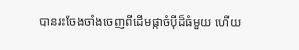បានរះចែងចាំងចេញពីដើមផ្កាចំប៉ីដ៏ធំមួយ ហើយ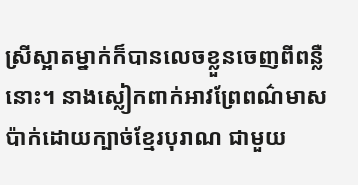ស្រីស្អាតម្នាក់ក៏បានលេចខ្លួនចេញពីពន្លឺនោះ។ នាងស្លៀកពាក់អាវព្រែពណ៌មាស ប៉ាក់ដោយក្បាច់ខ្មែរបុរាណ ជាមួយ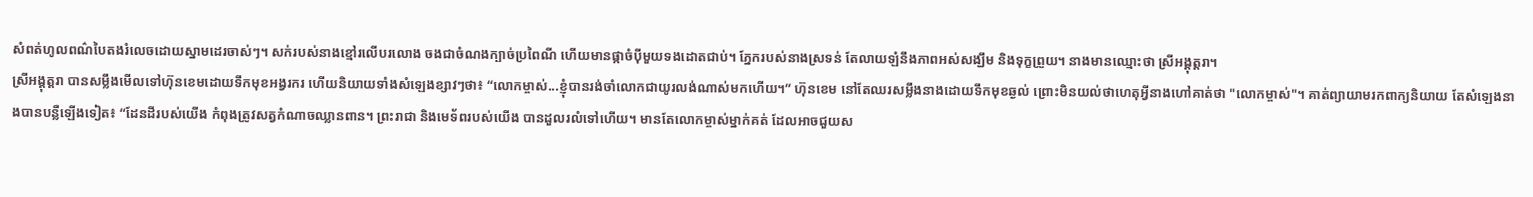សំពត់ហូលពណ៌បៃតងរំលេចដោយស្នាមដេរចាស់ៗ។ សក់របស់នាងខ្មៅរលើបរលោង ចងជាចំណងក្បាច់ប្រពៃណី ហើយមានផ្កាចំប៉ីមួយទងដោតជាប់។ ភ្នែករបស់នាងស្រទន់ តែលាយឡំនឹងភាពអស់សង្ឃឹម និងទុក្ខព្រួយ។ នាងមានឈ្មោះថា ស្រីអង្គុត្តរា។
ស្រីអង្គុត្តរា បានសម្លឹងមើលទៅហ៊ុនខេមដោយទឹកមុខអង្វរករ ហើយនិយាយទាំងសំឡេងខ្សាវៗថា៖ “លោកម្ចាស់...ខ្ញុំបានរង់ចាំលោកជាយូរលង់ណាស់មកហើយ។” ហ៊ុនខេម នៅតែឈរសម្លឹងនាងដោយទឹកមុខឆ្ងល់ ព្រោះមិនយល់ថាហេតុអ្វីនាងហៅគាត់ថា "លោកម្ចាស់"។ គាត់ព្យាយាមរកពាក្យនិយាយ តែសំឡេងនាងបានបន្លឺឡើងទៀត៖ “ដែនដីរបស់យើង កំពុងត្រូវសត្វកំណាចឈ្លានពាន។ ព្រះរាជា និងមេទ័ពរបស់យើង បានដួលរលំទៅហើយ។ មានតែលោកម្ចាស់ម្នាក់គត់ ដែលអាចជួយស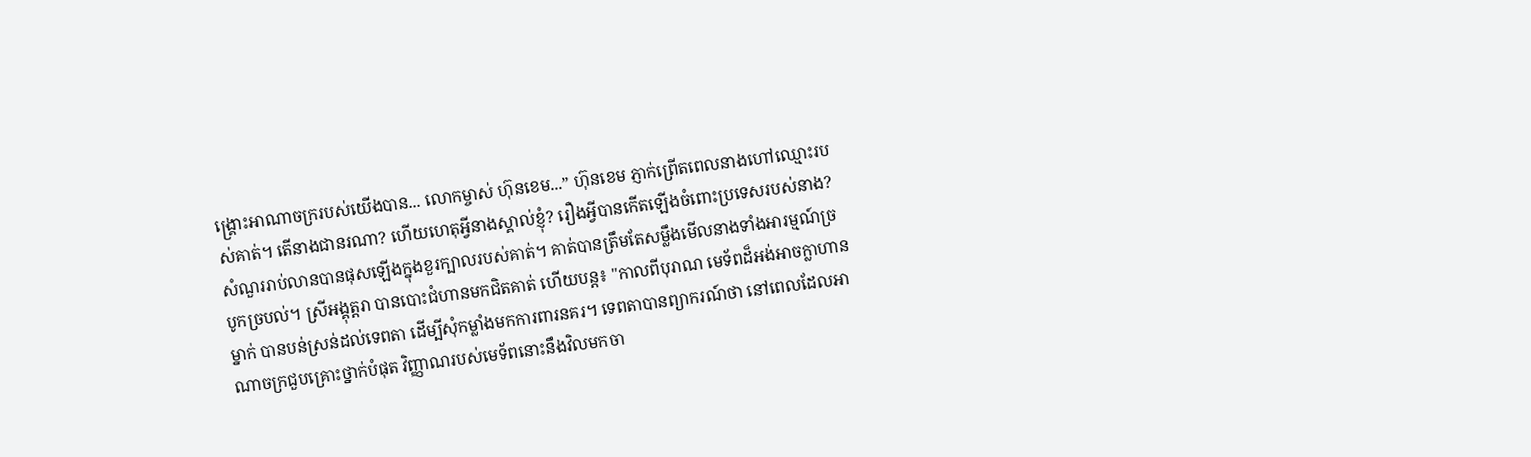ង្គ្រោះអាណាចក្ររបស់យើងបាន... លោកម្ចាស់ ហ៊ុនខេម...” ហ៊ុនខេម ភ្ញាក់ព្រើតពេលនាងហៅឈ្មោះរបស់គាត់។ តើនាងជានរណា? ហើយហេតុអ្វីនាងស្គាល់ខ្ញុំ? រឿងអ្វីបានកើតឡើងចំពោះប្រទេសរបស់នាង? សំណួររាប់លានបានផុសឡើងក្នុងខួរក្បាលរបស់គាត់។ គាត់បានត្រឹមតែសម្លឹងមើលនាងទាំងអារម្មណ៍ច្របូកច្របល់។ ស្រីអង្គុត្តរា បានបោះជំហានមកជិតគាត់ ហើយបន្ត៖ "កាលពីបុរាណ មេទ័ពដ៏អង់អាចក្លាហានម្នាក់ បានបន់ស្រន់ដល់ទេពតា ដើម្បីសុំកម្លាំងមកការពារនគរ។ ទេពតាបានព្យាករណ៍ថា នៅពេលដែលអាណាចក្រជួបគ្រោះថ្នាក់បំផុត វិញ្ញាណរបស់មេទ័ពនោះនឹងវិលមកចា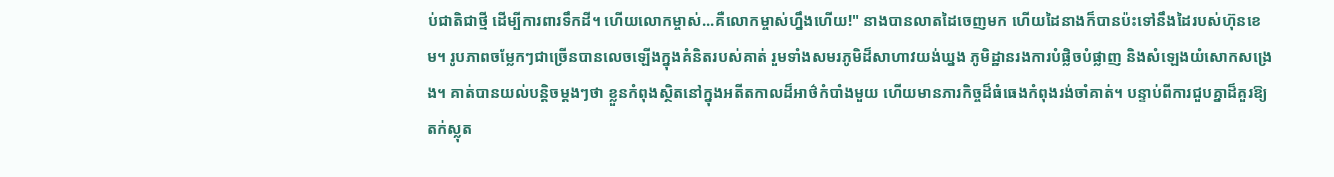ប់ជាតិជាថ្មី ដើម្បីការពារទឹកដី។ ហើយលោកម្ចាស់...គឺលោកម្ចាស់ហ្នឹងហើយ!" នាងបានលាតដៃចេញមក ហើយដៃនាងក៏បានប៉ះទៅនឹងដៃរបស់ហ៊ុនខេម។ រូបភាពចម្លែកៗជាច្រើនបានលេចឡើងក្នុងគំនិតរបស់គាត់ រួមទាំងសមរភូមិដ៏សាហាវយង់ឃ្នង ភូមិដ្ឋានរងការបំផ្លិចបំផ្លាញ និងសំឡេងយំសោកសង្រេង។ គាត់បានយល់បន្តិចម្ដងៗថា ខ្លួនកំពុងស្ថិតនៅក្នុងអតីតកាលដ៏អាថ៌កំបាំងមួយ ហើយមានភារកិច្ចដ៏ធំធេងកំពុងរង់ចាំគាត់។ បន្ទាប់ពីការជួបគ្នាដ៏គួរឱ្យតក់ស្លុត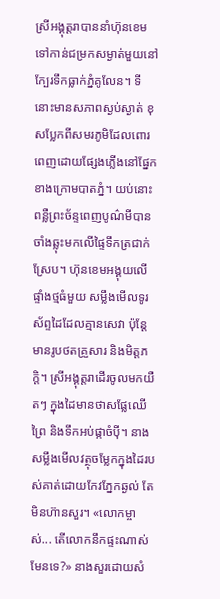ស្រីអង្គុត្តរាបាននាំហ៊ុនខេមទៅកាន់ជម្រកសម្ងាត់មួយនៅក្បែរទឹកធ្លាក់ភ្នំគូលែន។ ទីនោះមានសភាពស្ងប់ស្ងាត់ ខុសប្លែកពីសមរភូមិដែលពោរពេញដោយផ្សែងភ្លើងនៅផ្នែកខាងក្រោមបាតភ្នំ។ យប់នោះ ពន្លឺព្រះច័ន្ទពេញបូណ៌មីបានចាំងឆ្លុះមកលើផ្ទៃទឹកត្រជាក់ស្រែប។ ហ៊ុនខេមអង្គុយលើផ្ទាំងថ្មធំមួយ សម្លឹងមើលទូរស័ព្ទដៃដែលគ្មានសេវា ប៉ុន្តែមានរូបថតគ្រួសារ និងមិត្តភក្តិ។ ស្រីអង្គុត្តរាដើរចូលមកយឺតៗ ក្នុងដៃមានថាសផ្លែឈើព្រៃ និងទឹកអប់ផ្កាចំប៉ី។ នាងសម្លឹងមើលវត្ថុចម្លែកក្នុងដៃរបស់គាត់ដោយកែវភ្នែកឆ្ងល់ តែមិនហ៊ានសួរ។ «លោកម្ចាស់... តើលោកនឹកផ្ទះណាស់មែនទេ?» នាងសួរដោយសំ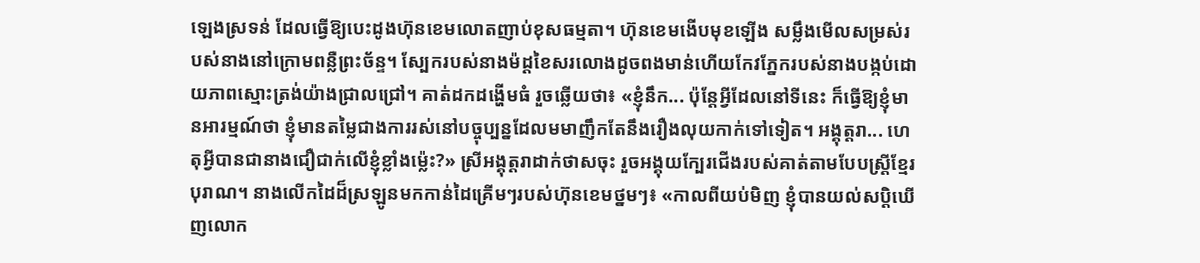ឡេងស្រទន់ ដែលធ្វើឱ្យបេះដូងហ៊ុនខេមលោតញាប់ខុសធម្មតា។ ហ៊ុនខេមងើបមុខឡើង សម្លឹងមើលសម្រស់របស់នាងនៅក្រោមពន្លឺព្រះច័ន្ទ។ ស្បែករបស់នាងម៉ដ្តខៃសរលោងដូចពងមាន់ហើយកែវភ្នែករបស់នាងបង្កប់ដោយភាពស្មោះត្រង់យ៉ាងជ្រាលជ្រៅ។ គាត់ដកដង្ហើមធំ រួចឆ្លើយថា៖ «ខ្ញុំនឹក... ប៉ុន្តែអ្វីដែលនៅទីនេះ ក៏ធ្វើឱ្យខ្ញុំមានអារម្មណ៍ថា ខ្ញុំមានតម្លៃជាងការរស់នៅបច្ចុប្បន្នដែលមមាញឹកតែនឹងរឿងលុយកាក់ទៅទៀត។ អង្គុត្តរា... ហេតុអ្វីបានជានាងជឿជាក់លើខ្ញុំខ្លាំងម្ល៉េះ?» ស្រីអង្គុត្តរាដាក់ថាសចុះ រួចអង្គុយក្បែរជើងរបស់គាត់តាមបែបស្រ្តីខ្មែរបុរាណ។ នាងលើកដៃដ៏ស្រឡូនមកកាន់ដៃគ្រើមៗរបស់ហ៊ុនខេមថ្នមៗ៖ «កាលពីយប់មិញ ខ្ញុំបានយល់សប្តិឃើញលោក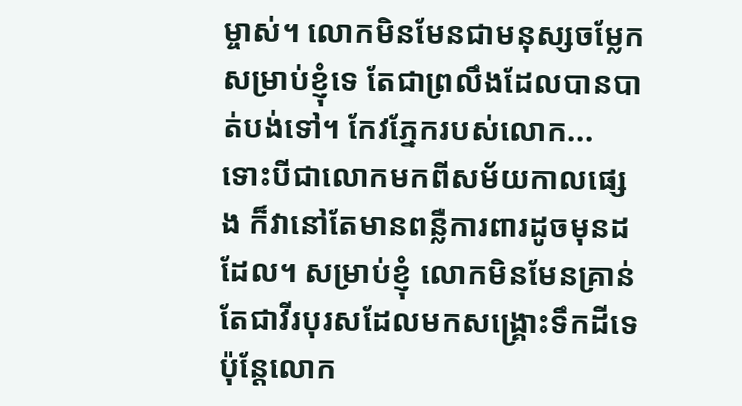ម្ចាស់។ លោកមិនមែនជាមនុស្សចម្លែកសម្រាប់ខ្ញុំទេ តែជាព្រលឹងដែលបានបាត់បង់ទៅ។ កែវភ្នែករបស់លោក... ទោះបីជាលោកមកពីសម័យកាលផ្សេង ក៏វានៅតែមានពន្លឺការពារដូចមុនដដែល។ សម្រាប់ខ្ញុំ លោកមិនមែនគ្រាន់តែជាវីរបុរសដែលមកសង្គ្រោះទឹកដីទេ ប៉ុន្តែលោក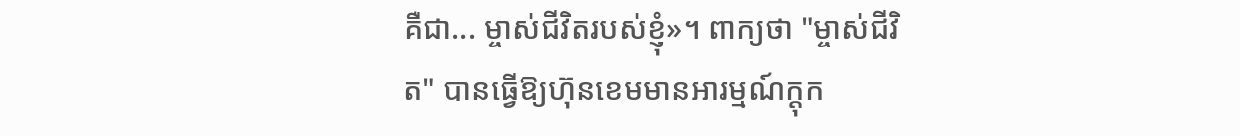គឺជា... ម្ចាស់ជីវិតរបស់ខ្ញុំ»។ ពាក្យថា "ម្ចាស់ជីវិត" បានធ្វើឱ្យហ៊ុនខេមមានអារម្មណ៍ក្តុក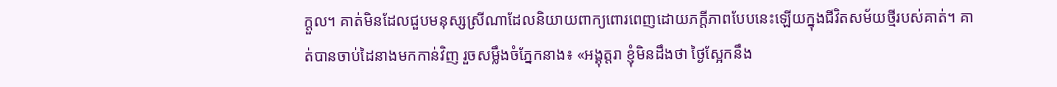ក្តួល។ គាត់មិនដែលជួបមនុស្សស្រីណាដែលនិយាយពាក្យពោរពេញដោយភក្តីភាពបែបនេះឡើយក្នុងជីវិតសម័យថ្មីរបស់គាត់។ គាត់បានចាប់ដៃនាងមកកាន់វិញ រួចសម្លឹងចំភ្នែកនាង៖ «អង្គុត្តរា ខ្ញុំមិនដឹងថា ថ្ងៃស្អែកនឹង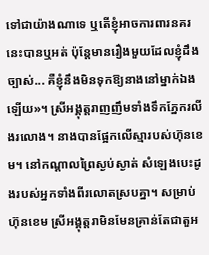ទៅជាយ៉ាងណាទេ ឬតើខ្ញុំអាចការពារនគរនេះបានឬអត់ ប៉ុន្តែមានរឿងមួយដែលខ្ញុំដឹងច្បាស់... គឺខ្ញុំនឹងមិនទុកឱ្យនាងនៅម្នាក់ឯងឡើយ»។ ស្រីអង្គុត្តរាញញឹមទាំងទឹកភ្នែករលីងរលោង។ នាងបានផ្អែកលើស្មារបស់ហ៊ុនខេម។ នៅកណ្ដាលព្រៃស្ងប់ស្ងាត់ សំឡេងបេះដូងរបស់អ្នកទាំងពីរលោតស្របគ្នា។ សម្រាប់ហ៊ុនខេម ស្រីអង្គុត្តរាមិនមែនគ្រាន់តែជាតួអ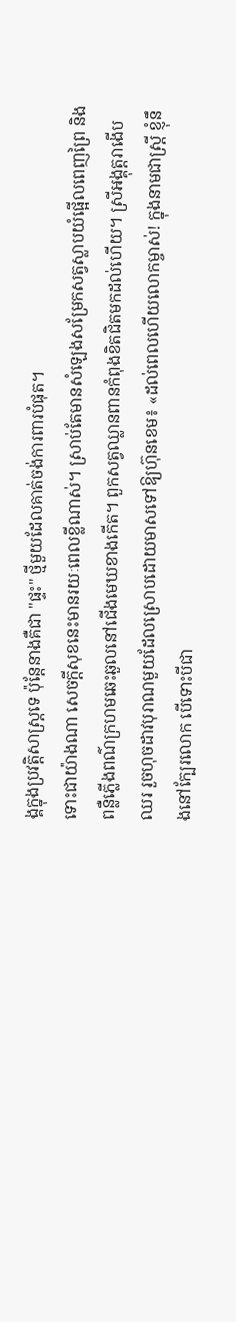ង្គក្នុងប្រវត្តិសាស្ត្រទេ ប៉ុន្តែនាងគឺជា "ផ្ទះ" ថ្មីមួយដែលគាត់ចង់ការពារបំផុត។
ទោះជាយ៉ាងណា សេចក្តីសុខនេះមានរយៈពេលខ្លីណាស់។ ស្រាប់តែមានសំឡេងសម្រែកសត្វស្លាបយំផ្អើលពេញព្រៃ និងពន្លឺភ្លើងពណ៌ក្រហមឆេះឆួលនៅជើងមេឃខាងកើត។ ពួកសត្វឈ្លានពានកំពុងខិតជិតមកដល់ហើយ។ ស្រីអង្គុត្តរាងើបឈរ រួចហុចដាវបុរាណមួយដែលស្រោបដោយមាសទៅឱ្យហ៊ុនខេម៖ «ដល់ពេលហើយលោកម្ចាស់! ក្នុងនាមជាស្រ្តី ខ្ញុំនឹងនៅក្បែរលោក បើទោះបីជា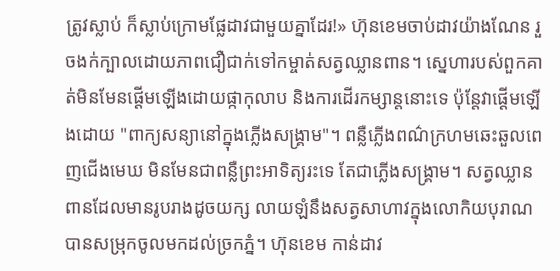ត្រូវស្លាប់ ក៏ស្លាប់ក្រោមផ្លែដាវជាមួយគ្នាដែរ!» ហ៊ុនខេមចាប់ដាវយ៉ាងណែន រួចងក់ក្បាលដោយភាពជឿជាក់ទៅកម្ចាត់សត្វឈ្លានពាន។ ស្នេហារបស់ពួកគាត់មិនមែនផ្ដើមឡើងដោយផ្កាកុលាប និងការដើរកម្សាន្តនោះទេ ប៉ុន្តែវាផ្ដើមឡើងដោយ "ពាក្យសន្យានៅក្នុងភ្លើងសង្គ្រាម"។ ពន្លឺភ្លើងពណ៌ក្រហមឆេះឆួលពេញជើងមេឃ មិនមែនជាពន្លឺព្រះអាទិត្យរះទេ តែជាភ្លើងសង្គ្រាម។ សត្វឈ្លានពានដែលមានរូបរាងដូចយក្ស លាយឡំនឹងសត្វសាហាវក្នុងលោកិយបុរាណ បានសម្រុកចូលមកដល់ច្រកភ្នំ។ ហ៊ុនខេម កាន់ដាវ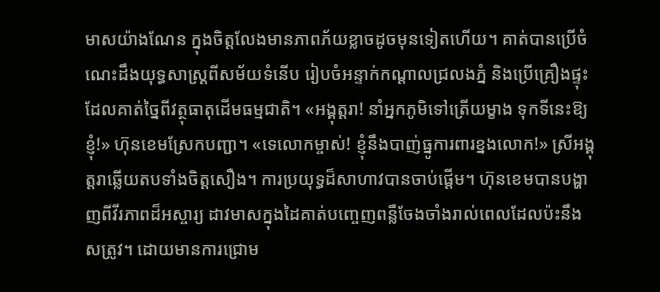មាសយ៉ាងណែន ក្នុងចិត្តលែងមានភាពភ័យខ្លាចដូចមុនទៀតហើយ។ គាត់បានប្រើចំណេះដឹងយុទ្ធសាស្ត្រពីសម័យទំនើប រៀបចំអន្ទាក់កណ្ដាលជ្រលងភ្នំ និងប្រើគ្រឿងផ្ទុះដែលគាត់ច្នៃពីវត្ថុធាតុដើមធម្មជាតិ។ «អង្គុត្តរា! នាំអ្នកភូមិទៅត្រើយម្ខាង ទុកទីនេះឱ្យខ្ញុំ!» ហ៊ុនខេមស្រែកបញ្ជា។ «ទេលោកម្ចាស់! ខ្ញុំនឹងបាញ់ធ្នូការពារខ្នងលោក!» ស្រីអង្គុត្តរាឆ្លើយតបទាំងចិត្តសឿង។ ការប្រយុទ្ធដ៏សាហាវបានចាប់ផ្ដើម។ ហ៊ុនខេមបានបង្ហាញពីវីរភាពដ៏អស្ចារ្យ ដាវមាសក្នុងដៃគាត់បញ្ចេញពន្លឺចែងចាំងរាល់ពេលដែលប៉ះនឹងសត្រូវ។ ដោយមានការជ្រោម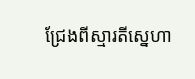ជ្រែងពីស្មារតីស្នេហា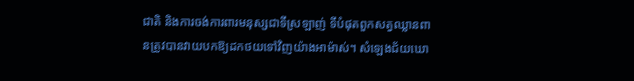ជាតិ និងការចង់ការពារមនុស្សជាទីស្រឡាញ់ ទីបំផុតពួកសត្វឈ្លានពានត្រូវបានវាយបកឱ្យដកថយទៅវិញយ៉ាងអាម៉ាស់។ សំឡេងជ័យឃោ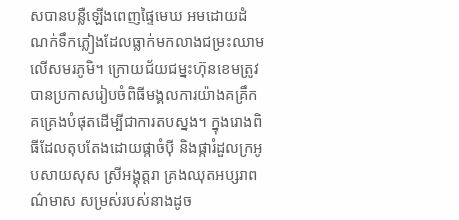សបានបន្លឺឡើងពេញផ្ទៃមេឃ អមដោយដំណក់ទឹកភ្លៀងដែលធ្លាក់មកលាងជម្រះឈាមលើសមរភូមិ។ ក្រោយជ័យជម្នះហ៊ុនខេមត្រូវបានប្រកាសរៀបចំពិធីមង្គលការយ៉ាងគគ្រឹកគគ្រេងបំផុតដើម្បីជាការតបស្នង។ ក្នុងរោងពិធីដែលតុបតែងដោយផ្កាចំប៉ី និងផ្ការំដួលក្រអូបសាយសុស ស្រីអង្គុត្តរា គ្រងឈុតអប្សរាពណ៌មាស សម្រស់របស់នាងដូច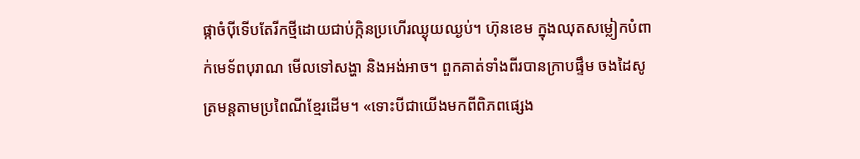ផ្កាចំប៉ីទើបតែរីកថ្មីដោយជាប់ក្កិនប្រហើរឈ្ងុយឈ្ងប់។ ហ៊ុនខេម ក្នុងឈុតសម្លៀកបំពាក់មេទ័ពបុរាណ មើលទៅសង្ហា និងអង់អាច។ ពួកគាត់ទាំងពីរបានក្រាបផ្ទឹម ចងដៃសូត្រមន្តតាមប្រពៃណីខ្មែរដើម។ «ទោះបីជាយើងមកពីពិភពផ្សេង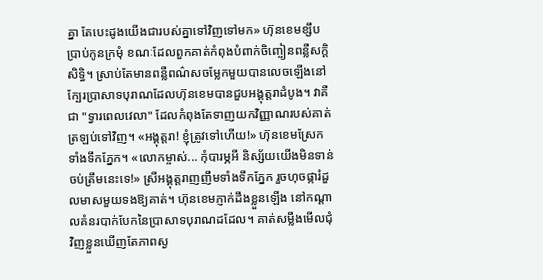គ្នា តែបេះដូងយើងជារបស់គ្នាទៅវិញទៅមក» ហ៊ុនខេមខ្សឹបប្រាប់កូនក្រមុំ ខណៈដែលពួកគាត់កំពុងបំពាក់ចិញ្ចៀនពន្លឺសក្ដិសិទ្ធិ។ ស្រាប់តែមានពន្លឺពណ៌សចម្លែកមួយបានលេចឡើងនៅក្បែរប្រាសាទបុរាណដែលហ៊ុនខេមបានជួបអង្គុត្តរាដំបូង។ វាគឺជា "ទ្វារពេលវេលា" ដែលកំពុងតែទាញយកវិញ្ញាណរបស់គាត់ត្រឡប់ទៅវិញ។ «អង្គុត្តរា! ខ្ញុំត្រូវទៅហើយ!» ហ៊ុនខេមស្រែកទាំងទឹកភ្នែក។ «លោកម្ចាស់... កុំបារម្ភអី និស្ស័យយើងមិនទាន់ចប់ត្រឹមនេះទេ!» ស្រីអង្គុត្តរាញញឹមទាំងទឹកភ្នែក រួចហុចផ្ការំដួលមាសមួយទងឱ្យគាត់។ ហ៊ុនខេមភ្ញាក់ដឹងខ្លួនឡើង នៅកណ្ដាលគំនរបាក់បែកនៃប្រាសាទបុរាណដដែល។ គាត់សម្លឹងមើលជុំវិញខ្លួនឃើញតែភាពស្ង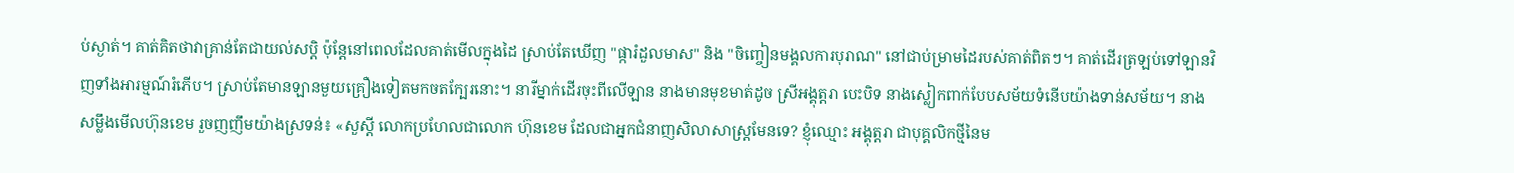ប់ស្ងាត់។ គាត់គិតថាវាគ្រាន់តែជាយល់សប្តិ ប៉ុន្តែនៅពេលដែលគាត់មើលក្នុងដៃ ស្រាប់តែឃើញ "ផ្ការំដួលមាស" និង "ចិញ្ចៀនមង្គលការបុរាណ" នៅជាប់ម្រាមដៃរបស់គាត់ពិតៗ។ គាត់ដើរត្រឡប់ទៅឡានវិញទាំងអារម្មណ៍រំភើប។ ស្រាប់តែមានឡានមួយគ្រឿងទៀតមកចតក្បែរនោះ។ នារីម្នាក់ដើរចុះពីលើឡាន នាងមានមុខមាត់ដូច ស្រីអង្គុត្តរា បេះបិទ នាងស្លៀកពាក់បែបសម័យទំនើបយ៉ាងទាន់សម័យ។ នាងសម្លឹងមើលហ៊ុនខេម រួចញញឹមយ៉ាងស្រទន់៖ «សួស្ដី លោកប្រហែលជាលោក ហ៊ុនខេម ដែលជាអ្នកជំនាញសិលាសាស្ត្រមែនទេ? ខ្ញុំឈ្មោះ អង្គុត្តរា ជាបុគ្គលិកថ្មីនៃម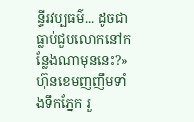ន្ទីរវប្បធម៌... ដូចជាធ្លាប់ជួបលោកនៅកន្លែងណាមុននេះ?» ហ៊ុនខេមញញឹមទាំងទឹកភ្នែក រួ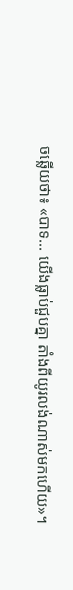ចឆ្លើយថា៖ «បាទ... យើងធ្លាប់ជួបគ្នា តាំងពីយូរលង់ណាស់មកហើយ»។